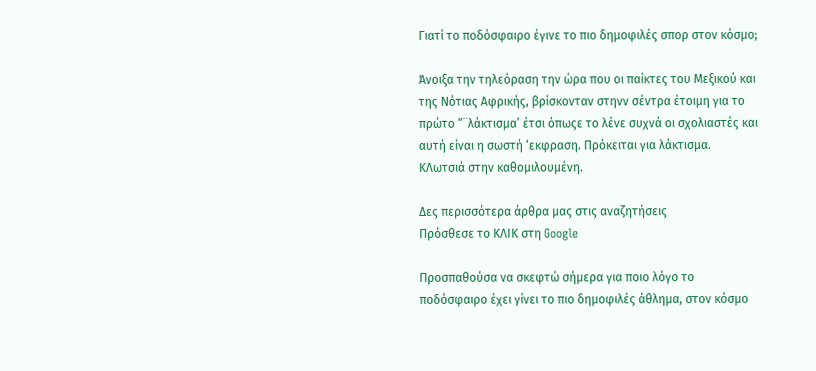Γιατί το ποδόσφαιρο έγινε το πιο δημοφιλές σπορ στον κόσμο;

Άνοιξα την τηλεόραση την ώρα που οι παίκτες του Μεξικού και της Νότιας Αφρικής, βρίσκονταν στηνν σέντρα έτοιμη για το πρώτο “¨λάκτισμα’ έτσι όπωςε το λένε συχνά οι σχολιαστές και αυτή είναι η σωστή ‘εκφραση. Πρόκειται για λάκτισμα. ΚΛωτσιά στην καθομιλουμένη.

Δες περισσότερα άρθρα μας στις αναζητήσεις
Πρόσθεσε το ΚΛΙΚ στη Google

Προσπαθούσα να σκεφτώ σήμερα για ποιο λόγο το ποδόσφαιρο έχει γίνει το πιο δημοφιλές άθλημα, στον κόσμο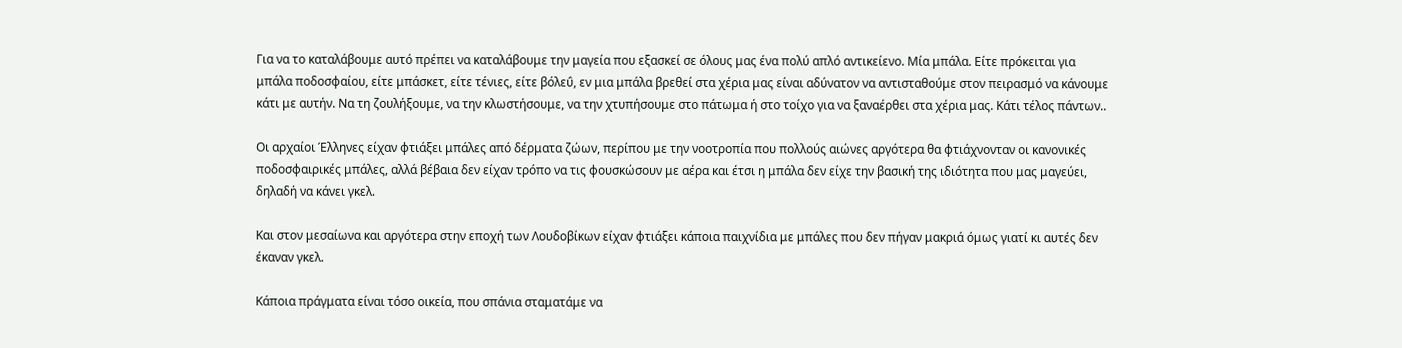Για να το καταλάβουμε αυτό πρέπει να καταλάβουμε την μαγεία που εξασκεί σε όλους μας ένα πολύ απλό αντικείενο. Μία μπάλα. Είτε πρόκειται για μπάλα ποδοσφαίου, είτε μπάσκετ, είτε τένιες, είτε βόλεΰ, εν μια μπάλα βρεθεί στα χέρια μας είναι αδύνατον να αντισταθούμε στον πειρασμό να κάνουμε κάτι με αυτήν. Να τη ζουλήξουμε, να την κλωστήσουμε, να την χτυπήσουμε στο πάτωμα ή στο τοίχο για να ξαναέρθει στα χέρια μας. Κάτι τέλος πάντων..

Οι αρχαίοι Έλληνες είχαν φτιάξει μπάλες από δέρματα ζώων, περίπου με την νοοτροπία που πολλούς αιώνες αργότερα θα φτιάχνονταν οι κανονικές ποδοσφαιρικές μπάλες, αλλά βέβαια δεν είχαν τρόπο να τις φουσκώσουν με αέρα και έτσι η μπάλα δεν είχε την βασική της ιδιότητα που μας μαγεύει, δηλαδή να κάνει γκελ.

Και στον μεσαίωνα και αργότερα στην εποχή των Λουδοβίκων είχαν φτιάξει κάποια παιχνίδια με μπάλες που δεν πήγαν μακριά όμως γιατί κι αυτές δεν έκαναν γκελ.

Κάποια πράγματα είναι τόσο οικεία, που σπάνια σταματάμε να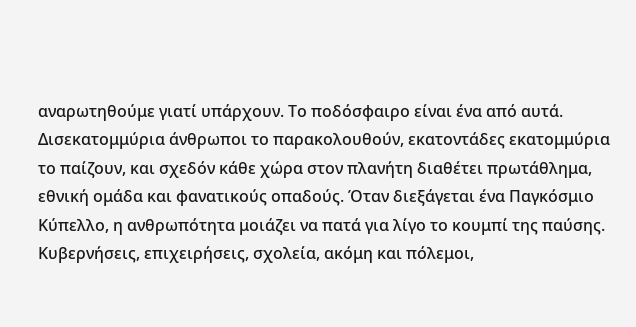αναρωτηθούμε γιατί υπάρχουν. Το ποδόσφαιρο είναι ένα από αυτά. Δισεκατομμύρια άνθρωποι το παρακολουθούν, εκατοντάδες εκατομμύρια το παίζουν, και σχεδόν κάθε χώρα στον πλανήτη διαθέτει πρωτάθλημα, εθνική ομάδα και φανατικούς οπαδούς. Όταν διεξάγεται ένα Παγκόσμιο Κύπελλο, η ανθρωπότητα μοιάζει να πατά για λίγο το κουμπί της παύσης. Κυβερνήσεις, επιχειρήσεις, σχολεία, ακόμη και πόλεμοι,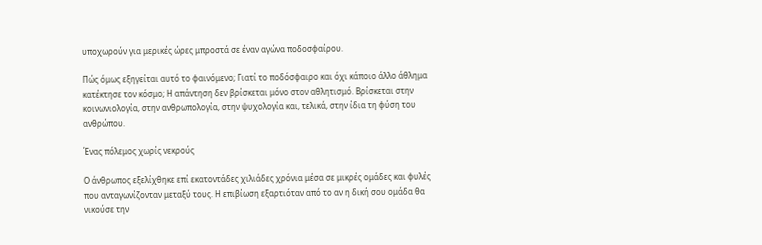υποχωρούν για μερικές ώρες μπροστά σε έναν αγώνα ποδοσφαίρου.

Πώς όμως εξηγείται αυτό το φαινόμενο; Γιατί το ποδόσφαιρο και όχι κάποιο άλλο άθλημα κατέκτησε τον κόσμο; Η απάντηση δεν βρίσκεται μόνο στον αθλητισμό. Βρίσκεται στην κοινωνιολογία, στην ανθρωπολογία, στην ψυχολογία και, τελικά, στην ίδια τη φύση του ανθρώπου.

Ένας πόλεμος χωρίς νεκρούς

Ο άνθρωπος εξελίχθηκε επί εκατοντάδες χιλιάδες χρόνια μέσα σε μικρές ομάδες και φυλές που ανταγωνίζονταν μεταξύ τους. Η επιβίωση εξαρτιόταν από το αν η δική σου ομάδα θα νικούσε την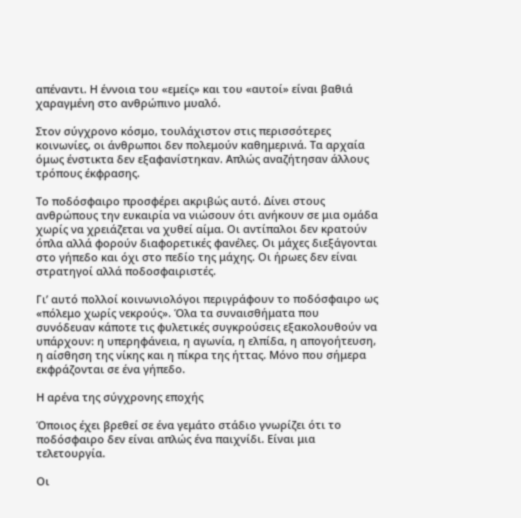απέναντι. Η έννοια του «εμείς» και του «αυτοί» είναι βαθιά χαραγμένη στο ανθρώπινο μυαλό.

Στον σύγχρονο κόσμο, τουλάχιστον στις περισσότερες κοινωνίες, οι άνθρωποι δεν πολεμούν καθημερινά. Τα αρχαία όμως ένστικτα δεν εξαφανίστηκαν. Απλώς αναζήτησαν άλλους τρόπους έκφρασης.

Το ποδόσφαιρο προσφέρει ακριβώς αυτό. Δίνει στους ανθρώπους την ευκαιρία να νιώσουν ότι ανήκουν σε μια ομάδα χωρίς να χρειάζεται να χυθεί αίμα. Οι αντίπαλοι δεν κρατούν όπλα αλλά φορούν διαφορετικές φανέλες. Οι μάχες διεξάγονται στο γήπεδο και όχι στο πεδίο της μάχης. Οι ήρωες δεν είναι στρατηγοί αλλά ποδοσφαιριστές.

Γι’ αυτό πολλοί κοινωνιολόγοι περιγράφουν το ποδόσφαιρο ως «πόλεμο χωρίς νεκρούς». Όλα τα συναισθήματα που συνόδευαν κάποτε τις φυλετικές συγκρούσεις εξακολουθούν να υπάρχουν: η υπερηφάνεια, η αγωνία, η ελπίδα, η απογοήτευση, η αίσθηση της νίκης και η πίκρα της ήττας. Μόνο που σήμερα εκφράζονται σε ένα γήπεδο.

Η αρένα της σύγχρονης εποχής

Όποιος έχει βρεθεί σε ένα γεμάτο στάδιο γνωρίζει ότι το ποδόσφαιρο δεν είναι απλώς ένα παιχνίδι. Είναι μια τελετουργία.

Οι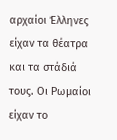αρχαίοι Έλληνες είχαν τα θέατρα και τα στάδιά τους. Οι Ρωμαίοι είχαν το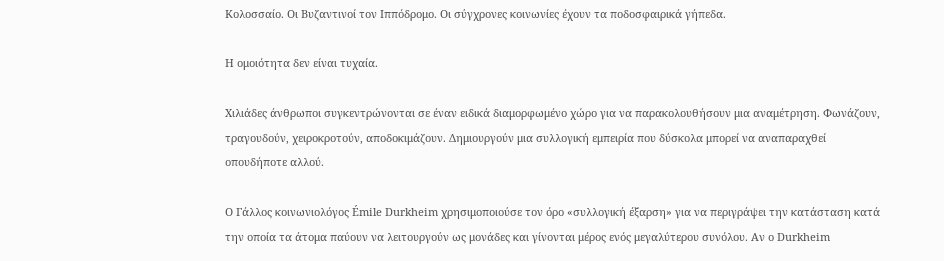Κολοσσαίο. Οι Βυζαντινοί τον Ιππόδρομο. Οι σύγχρονες κοινωνίες έχουν τα ποδοσφαιρικά γήπεδα.

Η ομοιότητα δεν είναι τυχαία.

Χιλιάδες άνθρωποι συγκεντρώνονται σε έναν ειδικά διαμορφωμένο χώρο για να παρακολουθήσουν μια αναμέτρηση. Φωνάζουν, τραγουδούν, χειροκροτούν, αποδοκιμάζουν. Δημιουργούν μια συλλογική εμπειρία που δύσκολα μπορεί να αναπαραχθεί οπουδήποτε αλλού.

Ο Γάλλος κοινωνιολόγος Émile Durkheim χρησιμοποιούσε τον όρο «συλλογική έξαρση» για να περιγράψει την κατάσταση κατά την οποία τα άτομα παύουν να λειτουργούν ως μονάδες και γίνονται μέρος ενός μεγαλύτερου συνόλου. Αν ο Durkheim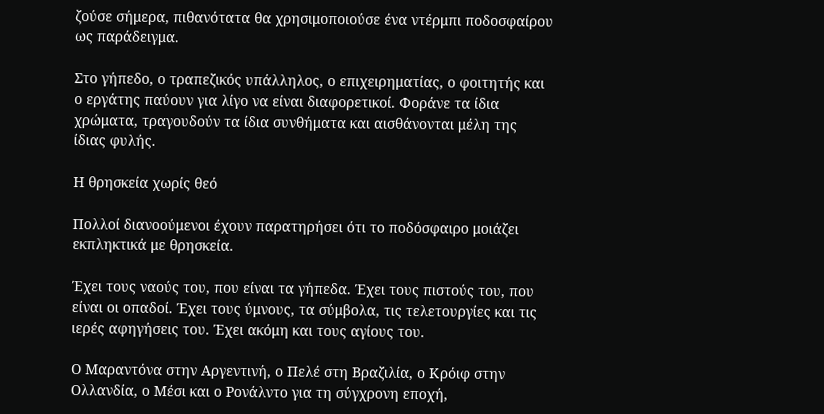ζούσε σήμερα, πιθανότατα θα χρησιμοποιούσε ένα ντέρμπι ποδοσφαίρου ως παράδειγμα.

Στο γήπεδο, ο τραπεζικός υπάλληλος, ο επιχειρηματίας, ο φοιτητής και ο εργάτης παύουν για λίγο να είναι διαφορετικοί. Φοράνε τα ίδια χρώματα, τραγουδούν τα ίδια συνθήματα και αισθάνονται μέλη της ίδιας φυλής.

Η θρησκεία χωρίς θεό

Πολλοί διανοούμενοι έχουν παρατηρήσει ότι το ποδόσφαιρο μοιάζει εκπληκτικά με θρησκεία.

Έχει τους ναούς του, που είναι τα γήπεδα. Έχει τους πιστούς του, που είναι οι οπαδοί. Έχει τους ύμνους, τα σύμβολα, τις τελετουργίες και τις ιερές αφηγήσεις του. Έχει ακόμη και τους αγίους του.

Ο Μαραντόνα στην Αργεντινή, ο Πελέ στη Βραζιλία, ο Κρόιφ στην Ολλανδία, ο Μέσι και ο Ρονάλντο για τη σύγχρονη εποχή,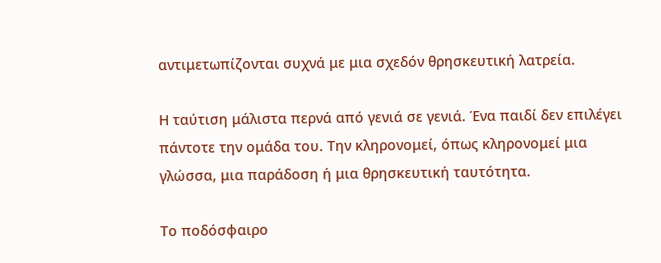αντιμετωπίζονται συχνά με μια σχεδόν θρησκευτική λατρεία.

Η ταύτιση μάλιστα περνά από γενιά σε γενιά. Ένα παιδί δεν επιλέγει πάντοτε την ομάδα του. Την κληρονομεί, όπως κληρονομεί μια γλώσσα, μια παράδοση ή μια θρησκευτική ταυτότητα.

Το ποδόσφαιρο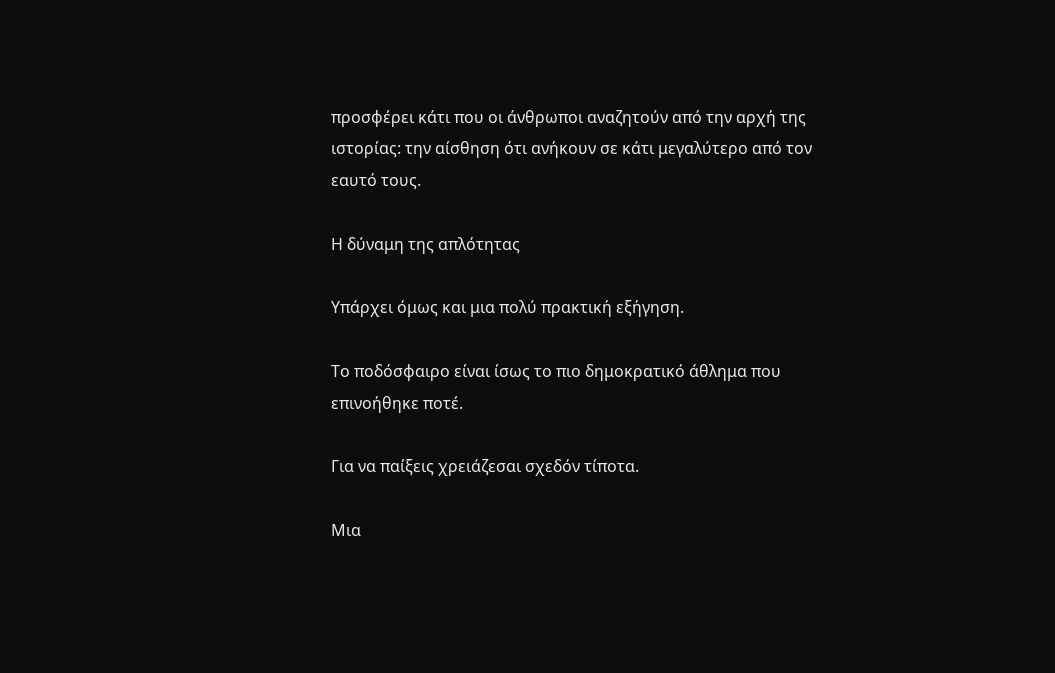προσφέρει κάτι που οι άνθρωποι αναζητούν από την αρχή της ιστορίας: την αίσθηση ότι ανήκουν σε κάτι μεγαλύτερο από τον εαυτό τους.

Η δύναμη της απλότητας

Υπάρχει όμως και μια πολύ πρακτική εξήγηση.

Το ποδόσφαιρο είναι ίσως το πιο δημοκρατικό άθλημα που επινοήθηκε ποτέ.

Για να παίξεις χρειάζεσαι σχεδόν τίποτα.

Μια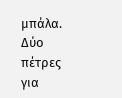μπάλα. Δύο πέτρες για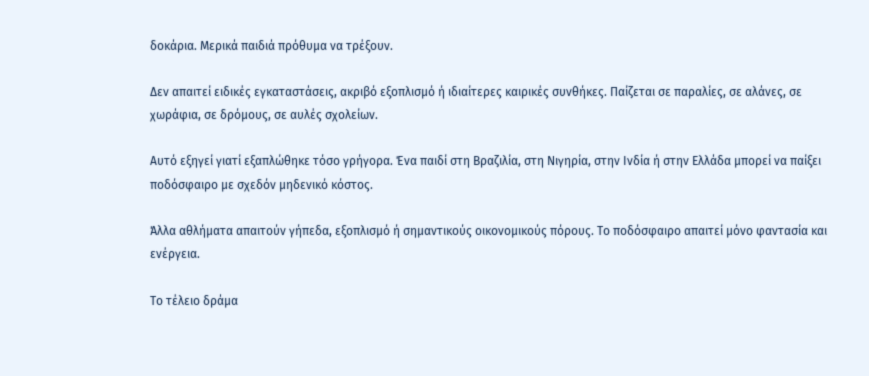δοκάρια. Μερικά παιδιά πρόθυμα να τρέξουν.

Δεν απαιτεί ειδικές εγκαταστάσεις, ακριβό εξοπλισμό ή ιδιαίτερες καιρικές συνθήκες. Παίζεται σε παραλίες, σε αλάνες, σε χωράφια, σε δρόμους, σε αυλές σχολείων.

Αυτό εξηγεί γιατί εξαπλώθηκε τόσο γρήγορα. Ένα παιδί στη Βραζιλία, στη Νιγηρία, στην Ινδία ή στην Ελλάδα μπορεί να παίξει ποδόσφαιρο με σχεδόν μηδενικό κόστος.

Άλλα αθλήματα απαιτούν γήπεδα, εξοπλισμό ή σημαντικούς οικονομικούς πόρους. Το ποδόσφαιρο απαιτεί μόνο φαντασία και ενέργεια.

Το τέλειο δράμα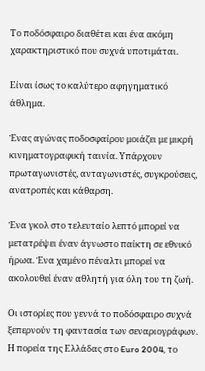Το ποδόσφαιρο διαθέτει και ένα ακόμη χαρακτηριστικό που συχνά υποτιμάται.

Είναι ίσως το καλύτερο αφηγηματικό άθλημα.

Ένας αγώνας ποδοσφαίρου μοιάζει με μικρή κινηματογραφική ταινία. Υπάρχουν πρωταγωνιστές, ανταγωνιστές, συγκρούσεις, ανατροπές και κάθαρση.

Ένα γκολ στο τελευταίο λεπτό μπορεί να μετατρέψει έναν άγνωστο παίκτη σε εθνικό ήρωα. Ένα χαμένο πέναλτι μπορεί να ακολουθεί έναν αθλητή για όλη του τη ζωή.

Οι ιστορίες που γεννά το ποδόσφαιρο συχνά ξεπερνούν τη φαντασία των σεναριογράφων. Η πορεία της Ελλάδας στο Euro 2004, το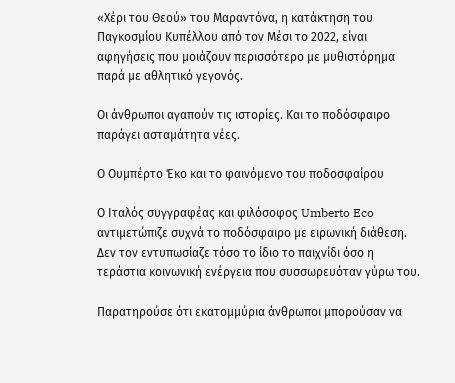«Χέρι του Θεού» του Μαραντόνα, η κατάκτηση του Παγκοσμίου Κυπέλλου από τον Μέσι το 2022, είναι αφηγήσεις που μοιάζουν περισσότερο με μυθιστόρημα παρά με αθλητικό γεγονός.

Οι άνθρωποι αγαπούν τις ιστορίες. Και το ποδόσφαιρο παράγει ασταμάτητα νέες.

Ο Ουμπέρτο Έκο και το φαινόμενο του ποδοσφαίρου

Ο Ιταλός συγγραφέας και φιλόσοφος Umberto Eco αντιμετώπιζε συχνά το ποδόσφαιρο με ειρωνική διάθεση. Δεν τον εντυπωσίαζε τόσο το ίδιο το παιχνίδι όσο η τεράστια κοινωνική ενέργεια που συσσωρευόταν γύρω του.

Παρατηρούσε ότι εκατομμύρια άνθρωποι μπορούσαν να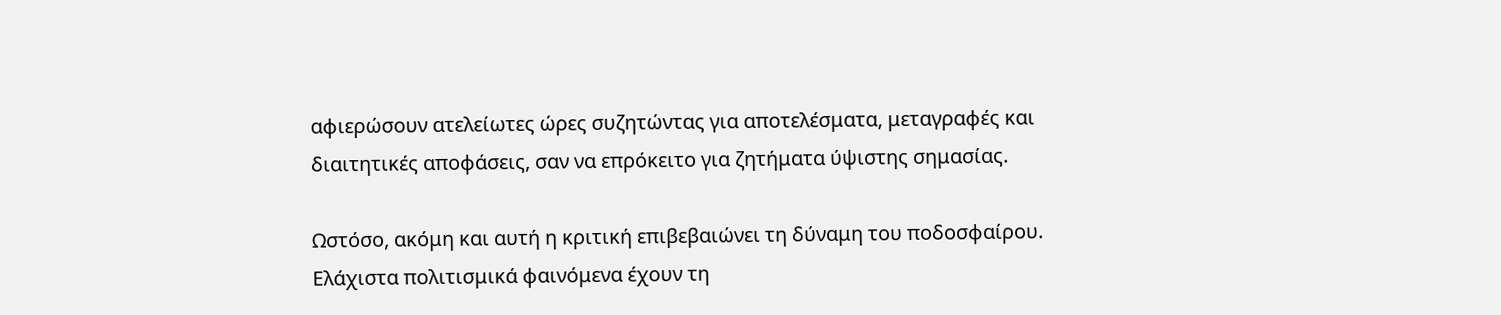αφιερώσουν ατελείωτες ώρες συζητώντας για αποτελέσματα, μεταγραφές και διαιτητικές αποφάσεις, σαν να επρόκειτο για ζητήματα ύψιστης σημασίας.

Ωστόσο, ακόμη και αυτή η κριτική επιβεβαιώνει τη δύναμη του ποδοσφαίρου. Ελάχιστα πολιτισμικά φαινόμενα έχουν τη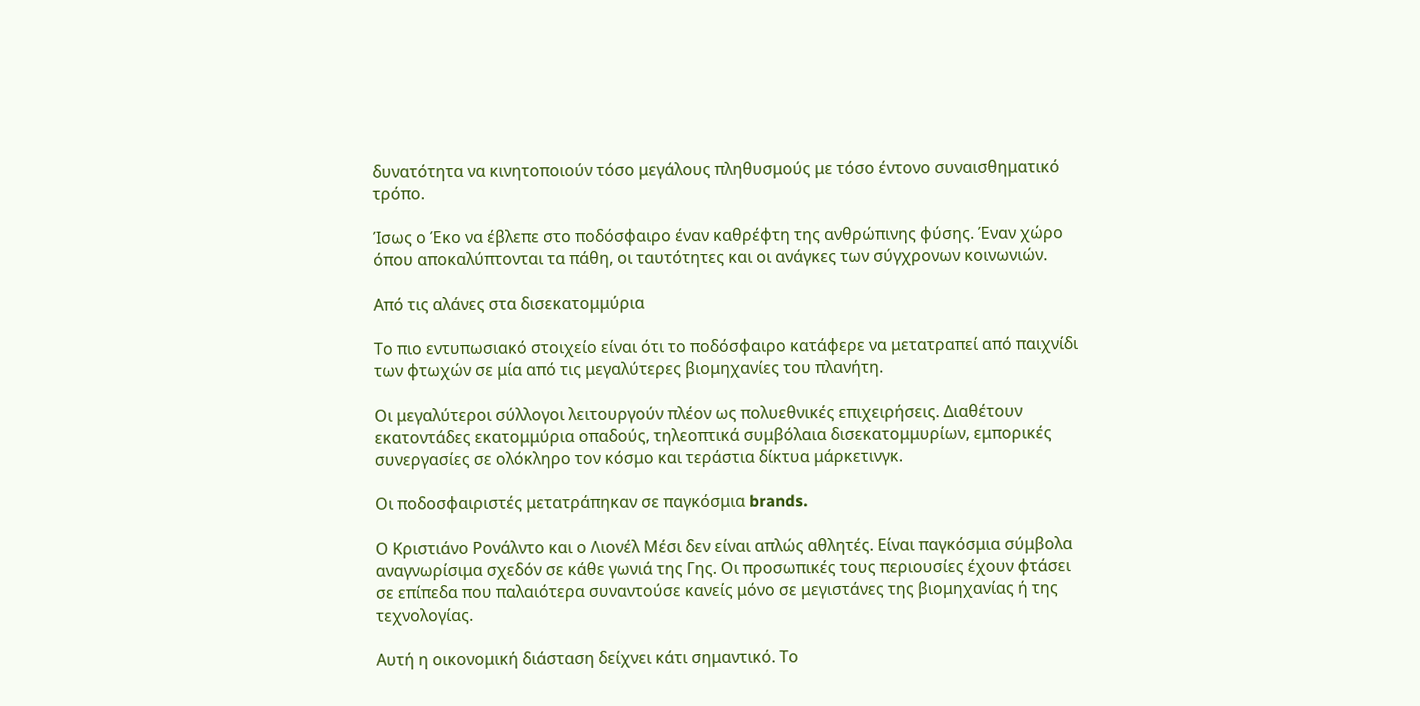δυνατότητα να κινητοποιούν τόσο μεγάλους πληθυσμούς με τόσο έντονο συναισθηματικό τρόπο.

Ίσως ο Έκο να έβλεπε στο ποδόσφαιρο έναν καθρέφτη της ανθρώπινης φύσης. Έναν χώρο όπου αποκαλύπτονται τα πάθη, οι ταυτότητες και οι ανάγκες των σύγχρονων κοινωνιών.

Από τις αλάνες στα δισεκατομμύρια

Το πιο εντυπωσιακό στοιχείο είναι ότι το ποδόσφαιρο κατάφερε να μετατραπεί από παιχνίδι των φτωχών σε μία από τις μεγαλύτερες βιομηχανίες του πλανήτη.

Οι μεγαλύτεροι σύλλογοι λειτουργούν πλέον ως πολυεθνικές επιχειρήσεις. Διαθέτουν εκατοντάδες εκατομμύρια οπαδούς, τηλεοπτικά συμβόλαια δισεκατομμυρίων, εμπορικές συνεργασίες σε ολόκληρο τον κόσμο και τεράστια δίκτυα μάρκετινγκ.

Οι ποδοσφαιριστές μετατράπηκαν σε παγκόσμια brands.

Ο Κριστιάνο Ρονάλντο και ο Λιονέλ Μέσι δεν είναι απλώς αθλητές. Είναι παγκόσμια σύμβολα αναγνωρίσιμα σχεδόν σε κάθε γωνιά της Γης. Οι προσωπικές τους περιουσίες έχουν φτάσει σε επίπεδα που παλαιότερα συναντούσε κανείς μόνο σε μεγιστάνες της βιομηχανίας ή της τεχνολογίας.

Αυτή η οικονομική διάσταση δείχνει κάτι σημαντικό. Το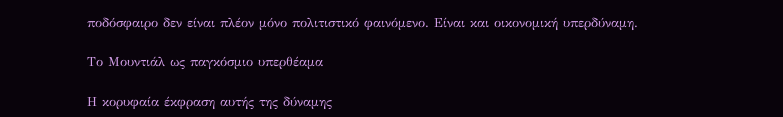ποδόσφαιρο δεν είναι πλέον μόνο πολιτιστικό φαινόμενο. Είναι και οικονομική υπερδύναμη.

Το Μουντιάλ ως παγκόσμιο υπερθέαμα

Η κορυφαία έκφραση αυτής της δύναμης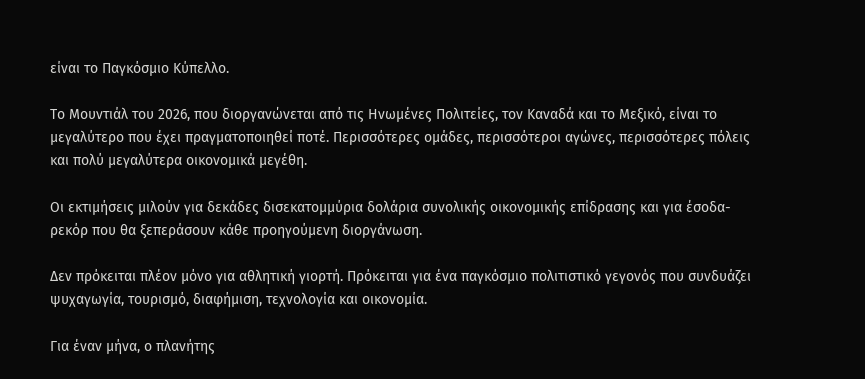είναι το Παγκόσμιο Κύπελλο.

Το Μουντιάλ του 2026, που διοργανώνεται από τις Ηνωμένες Πολιτείες, τον Καναδά και το Μεξικό, είναι το μεγαλύτερο που έχει πραγματοποιηθεί ποτέ. Περισσότερες ομάδες, περισσότεροι αγώνες, περισσότερες πόλεις και πολύ μεγαλύτερα οικονομικά μεγέθη.

Οι εκτιμήσεις μιλούν για δεκάδες δισεκατομμύρια δολάρια συνολικής οικονομικής επίδρασης και για έσοδα-ρεκόρ που θα ξεπεράσουν κάθε προηγούμενη διοργάνωση.

Δεν πρόκειται πλέον μόνο για αθλητική γιορτή. Πρόκειται για ένα παγκόσμιο πολιτιστικό γεγονός που συνδυάζει ψυχαγωγία, τουρισμό, διαφήμιση, τεχνολογία και οικονομία.

Για έναν μήνα, ο πλανήτης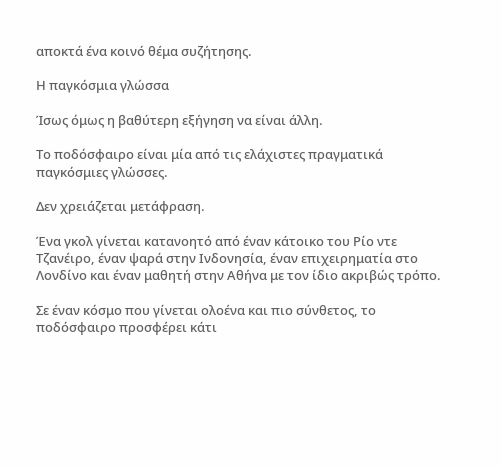αποκτά ένα κοινό θέμα συζήτησης.

Η παγκόσμια γλώσσα

Ίσως όμως η βαθύτερη εξήγηση να είναι άλλη.

Το ποδόσφαιρο είναι μία από τις ελάχιστες πραγματικά παγκόσμιες γλώσσες.

Δεν χρειάζεται μετάφραση.

Ένα γκολ γίνεται κατανοητό από έναν κάτοικο του Ρίο ντε Τζανέιρο, έναν ψαρά στην Ινδονησία, έναν επιχειρηματία στο Λονδίνο και έναν μαθητή στην Αθήνα με τον ίδιο ακριβώς τρόπο.

Σε έναν κόσμο που γίνεται ολοένα και πιο σύνθετος, το ποδόσφαιρο προσφέρει κάτι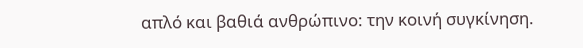απλό και βαθιά ανθρώπινο: την κοινή συγκίνηση.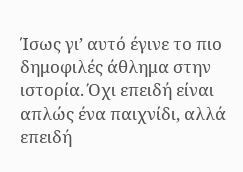Ίσως γι’ αυτό έγινε το πιο δημοφιλές άθλημα στην ιστορία. Όχι επειδή είναι απλώς ένα παιχνίδι, αλλά επειδή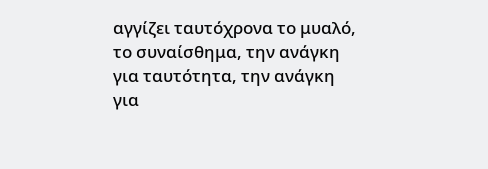αγγίζει ταυτόχρονα το μυαλό, το συναίσθημα, την ανάγκη για ταυτότητα, την ανάγκη για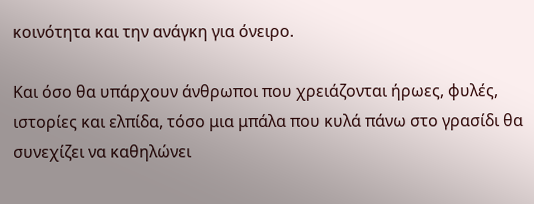κοινότητα και την ανάγκη για όνειρο.

Και όσο θα υπάρχουν άνθρωποι που χρειάζονται ήρωες, φυλές, ιστορίες και ελπίδα, τόσο μια μπάλα που κυλά πάνω στο γρασίδι θα συνεχίζει να καθηλώνει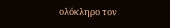ολόκληρο τον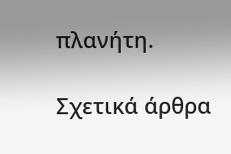πλανήτη.

Σχετικά άρθρα